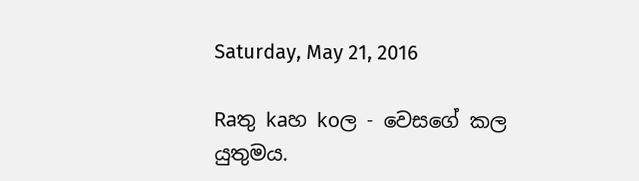Saturday, May 21, 2016

Raතු kaහ koල - වෙසගේ කල යුතුමය.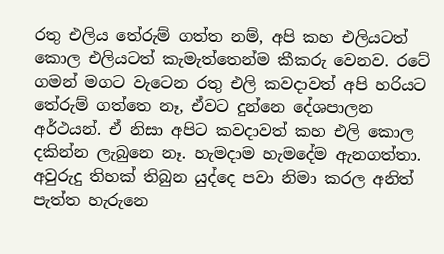රතු එලිය තේරුම් ගත්ත නම්, අපි කහ එලියටත් කොල එලියටත් කැමැත්තෙන්ම කීකරු වෙනව. රටේ ගමන් මගට වැටෙන රතු එලි කවදාවත් අපි හරියට තේරුම් ගත්තෙ නෑ, ඒවට දුන්නෙ දේශපාලන අර්ථයන්. ඒ නිසා අපිට කවදාවත් කහ එලි කොල දකින්න ලැබුනෙ නෑ. හැමදාම හැමදේම ඇනගත්තා. අවුරුදු තිහක් තිබුන යුද්දෙ පවා නිමා කරල අනිත් පැත්ත හැරුනෙ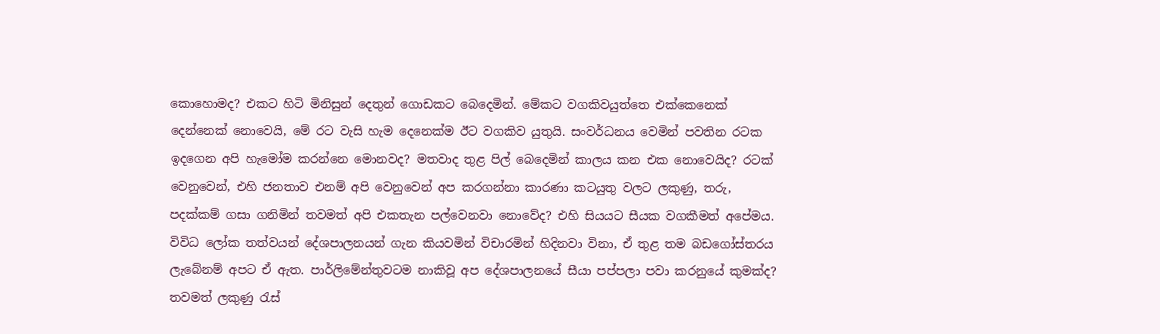කොහොමද? එකට හිටි මිනිසුන් දෙතුන් ගොඩකට බෙදෙමින්. මේකට වගකිවයුත්තෙ එක්කෙනෙක් දෙන්නෙක් නොවෙයි, මේ රට වැසි හැම දෙනෙක්ම ඊට වගකිව යුතුයි. සංවර්ධනය වෙමින් පවතින රටක ඉදගෙන අපි හැමෝම කරන්නෙ මොනවද? මතවාද තුළ පිල් බෙදෙමින් කාලය කන එක නොවෙයිද? රටක් වෙනුවෙන්, එහි ජනතාව එනම් අපි වෙනුවෙන් අප කරගන්නා කාරණා කටයුතු වලට ලකුණු, තරු, පදක්කම් ගසා ගනිමින් තවමත් අපි එකතැන පල්වෙනවා නොවේද? එහි සියයට සීයක වගකීමත් අපේමය. විවිධ ලෝක තත්වයන් දේශපාලනයන් ගැන කියවමින් විචාරමින් හිදිනවා විනා, ඒ තුළ තම බඩගෝස්තරය ලැබේනම් අපට ඒ ඇත. පාර්ලිමේන්තුවටම නාකිවූ අප දේශපාලනයේ සීයා පප්පලා පවා කරනුයේ කුමක්ද? තවමත් ලකුණු රැස්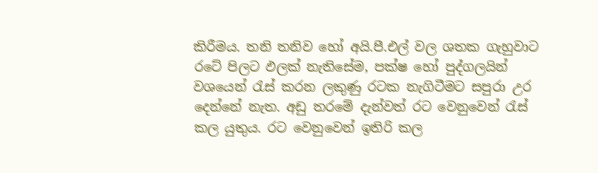කිරීමය. තනි තනිව හෝ අයි.පී.එල් වල ශතක ගැහුවාට රටේ පිලට ඵලක් නැතිසේම, පක්ෂ හෝ පුද්ගලයින් වශයෙන් රැස් කරන ලකුණු රටක නැගිටීමට සපුරා උර දෙන්නේ නැත. අඩු තරමේ දැන්වත් රට වෙනුවෙන් රැස් කල යුතුය. රට වෙනුවෙන් ඉතිරි කල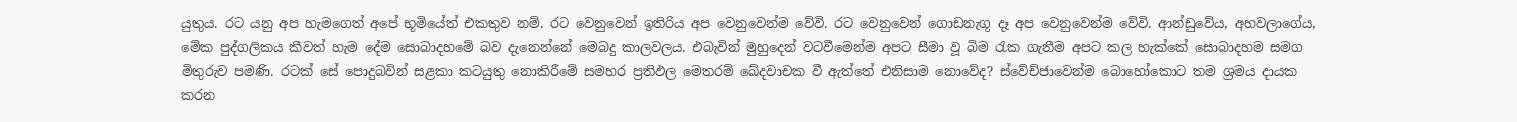යුතුය. රට යනු අප හැමගෙත් අපේ භූමියේත් එකතුව නම්. රට වෙනුවෙන් ඉතිරිය අප වෙනුවෙන්ම වේවි. රට වෙනුවෙන් ගොඩනැගූ දෑ අප වෙනුවෙන්ම වේවි. ආන්ඩුවේය, අහවලාගේය, මේක පුද්ගලිකය කීවත් හැම දේම සොබාදහමේ බව දැනෙන්නේ මෙබදු කාලවලය. එබැවින් මුහුදෙන් වටවීමෙන්ම අපට සීමා වූ බිම රැක ගැනීම අපට කල හැක්කේ සොබාදහම සමග මිතුරුව පමණි. රටක් සේ පොදුබවින් සළකා කටයුතු නොකිරීමේ සමහර ප්‍රතිඵල මෙතරම් ඛේදවාචක වී ඇත්තේ එනිසාම නොවේද? ස්වේච්ජාවෙන්ම බොහෝකොට තම ශ්‍රමය දායක කරන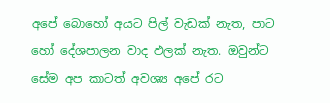අපේ බොහෝ අයට පිල් වැඩක් නැත, පාට හෝ දේශපාලන වාද ඵලක් නැත. ඔවුන්ට සේම අප කාටත් අවශ්‍ය අපේ රට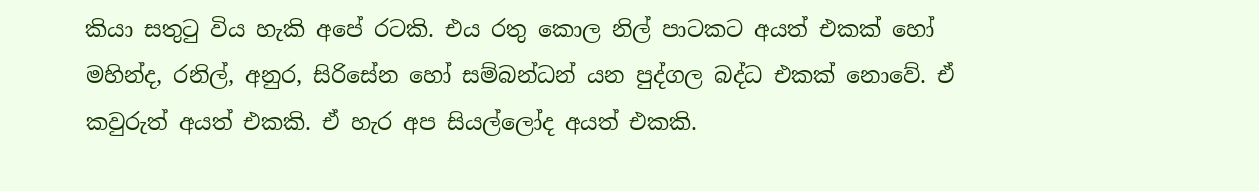කියා සතුටු විය හැකි අපේ රටකි. එය රතු කොල නිල් පාටකට අයත් එකක් හෝ මහින්ද, රනිල්, අනුර, සිරිසේන හෝ සම්බන්ධන් යන පුද්ගල බද්ධ එකක් නොවේ. ඒ කවුරුත් අයත් එකකි. ඒ හැර අප සියල්ලෝද අයත් එකකි.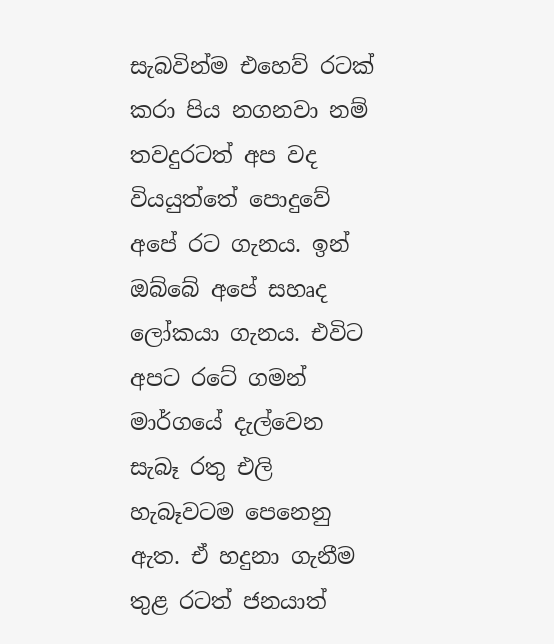සැබවින්ම එහෙව් රටක් කරා පිය නගනවා නම් තවදුරටත් අප වද වියයුත්තේ පොදුවේ අපේ රට ගැනය. ඉන් ඔබ්බේ අපේ සහෘද ලෝකයා ගැනය. එවිට අපට රටේ ගමන් මාර්ගයේ දැල්වෙන සැබෑ රතු එලි හැබෑවටම පෙනෙනු ඇත. ඒ හදුනා ගැනීම තුළ රටත් ජනයාත්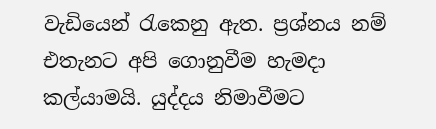වැඩියෙන් රැකෙනු ඇත. ප්‍රශ්නය නම් එතැනට අපි ගොනුවීම හැමදා කල්යාමයි. යුද්දය නිමාවීමට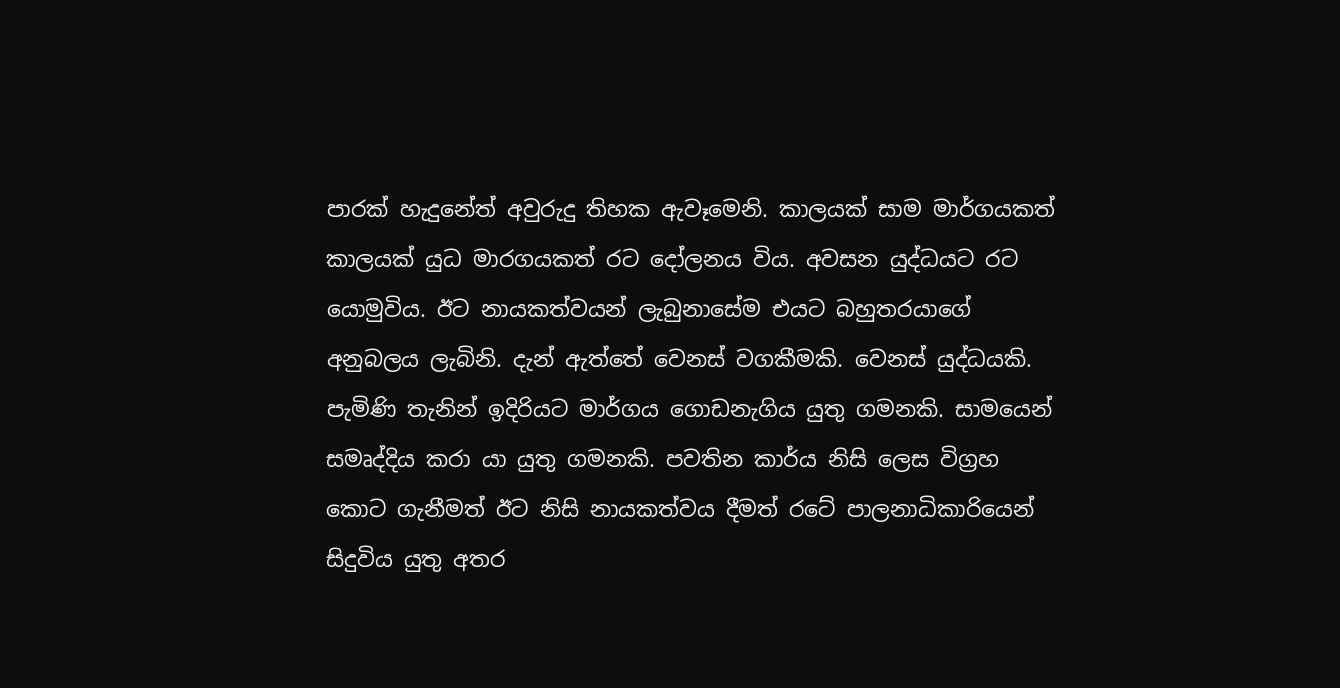පාරක් හැදුනේත් අවුරුදු තිහක ඇවෑමෙනි. කාලයක් සාම මාර්ගයකත් කාලයක් යුධ මාරගයකත් රට දෝලනය විය. අවසන යුද්ධයට රට යොමුවිය. ඊට නායකත්වයන් ලැබුනාසේම එයට බහුතරයාගේ අනුබලය ලැබිනි. දැන් ඇත්තේ වෙනස් වගකීමකි. වෙනස් යුද්ධයකි. පැමිණි තැනින් ඉදිරියට මාර්ගය ගොඩනැගිය යුතු ගමනකි. සාමයෙන් සමෘද්දිය කරා යා යුතු ගමනකි. පවතින කාර්ය නිසි ලෙස විග්‍රහ කොට ගැනීමත් ඊට නිසි නායකත්වය දීමත් රටේ පාලනාධිකාරියෙන් සිදුවිය යුතු අතර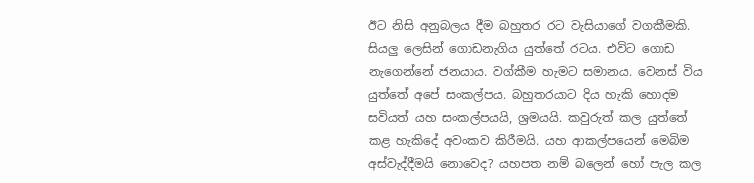ඊට නිසි අනුබලය දීම බහුතර රට වැසියාගේ වගකීමකි. සියලු ලෙසින් ගොඩනැගිය යුත්තේ රටය. එවිට ගොඩ නැගෙන්නේ ජනයාය. වග්කීම හැමට සමානය. වෙනස් විය යුත්තේ අපේ සංකල්පය. බහුතරයාට දිය හැකි හොදම සවියත් යහ සංකල්පයයි, ශ්‍රමයයි. කවුරුත් කල යුත්තේ කළ හැකිදේ අවංකව කිරීමයි. යහ ආකල්පයෙන් මෙබිම අස්වැද්දීමයි නොවෙද? යහපත නම් බලෙන් හෝ පැල කල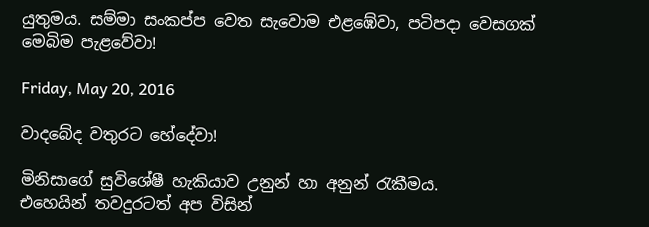යුතුමය. සම්මා සංකප්ප වෙත සැවොම එළඹේවා, පටිපදා වෙසගක් මෙබිම පැළවේවා!

Friday, May 20, 2016

වාදබේද වතුරට හේදේවා!

මිනිසාගේ සුවිශේෂී හැකියාව උනුන් හා අනුන් රැකීමය.
එහෙයින් තවදුරටත් අප විසින්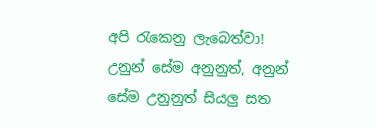අපි රැකෙනු ලැබෙත්වා!
උනුන් සේම අනුනුත්, අනුන් සේම උනුනුත් සියලු සත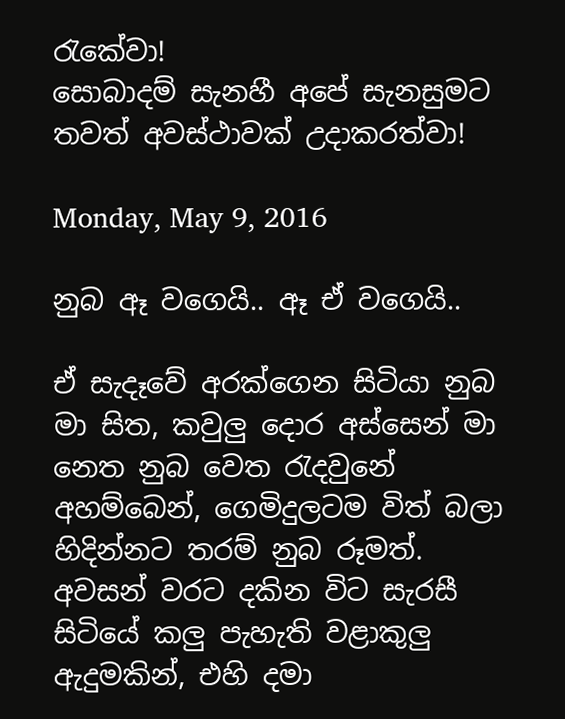රැකේවා!
සොබාදම් සැනහී අපේ සැනසුමට තවත් අවස්ථාවක් උදාකරත්වා!

Monday, May 9, 2016

නුබ ඈ වගෙයි.. ඈ ඒ වගෙයි..

ඒ සැදෑවේ අරක්ගෙන සිටියා නුබ මා සිත, කවුලු දොර අස්සෙන් මා නෙත නුබ වෙත රැදවුනේ අහම්බෙන්, ගෙමිදුලටම විත් බලා හිදින්නට තරම් නුබ රූමත්. අවසන් වරට දකින විට සැරසී සිටියේ කලු පැහැති වළාකුලු ඇදුමකින්, එහි දමා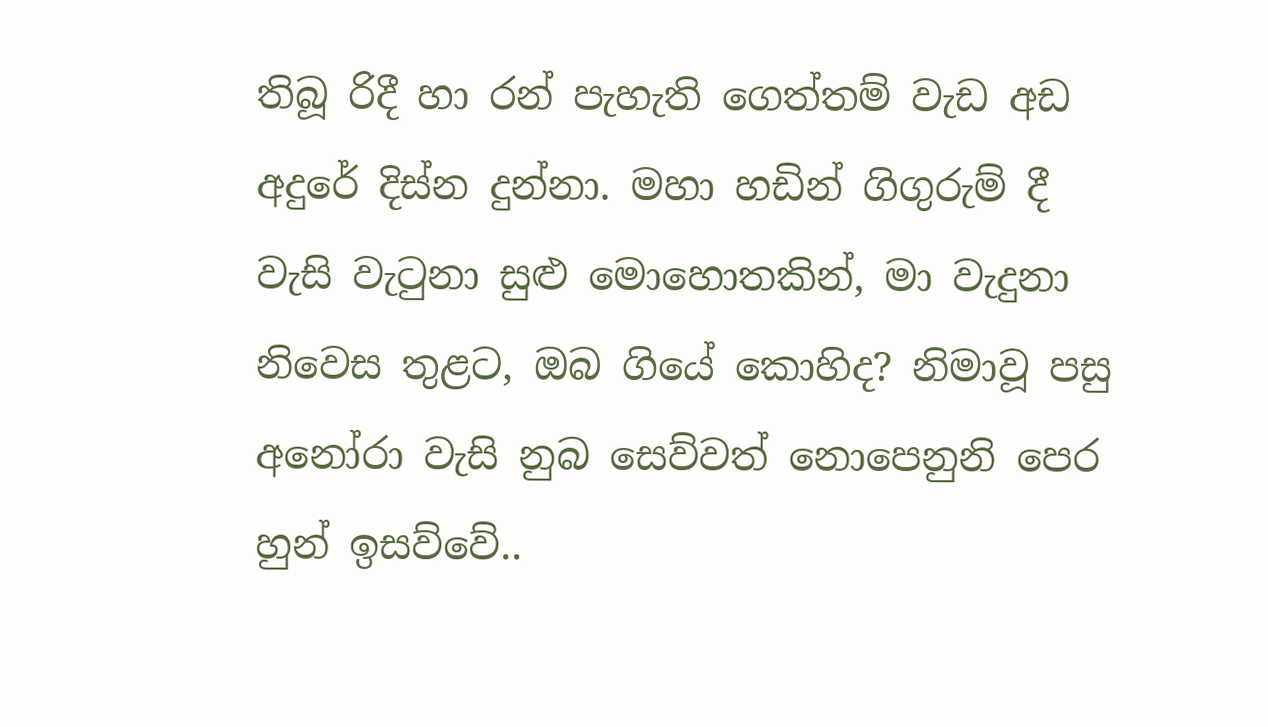තිබූ රිදී හා රන් පැහැති ගෙත්තම් වැඩ අඩ අදුරේ දිස්න දුන්නා. මහා හඩින් ගිගුරුම් දී වැසි වැටුනා සුළු මොහොතකින්, මා වැදුනා නිවෙස තුළට, ඔබ ගියේ කොහිද? නිමාවූ පසු අනෝරා වැසි නුබ සෙව්වත් නොපෙනුනි පෙර හුන් ඉසව්වේ..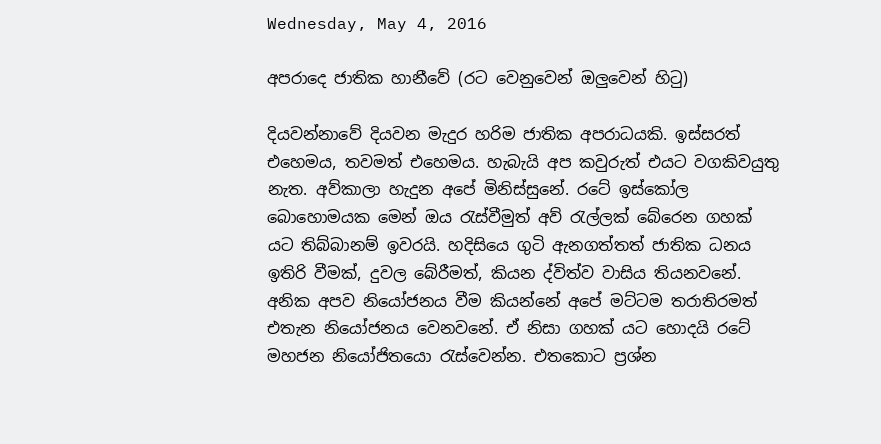Wednesday, May 4, 2016

අපරාදෙ ජාතික හානීවේ (රට වෙනුවෙන් ඔලුවෙන් හිටු)

දියවන්නාවේ දියවන මැදුර හරිම ජාතික අපරාධයකි. ඉස්සරත් එහෙමය, තවමත් එහෙමය. හැබැයි අප කවුරුත් එයට වගකිවයුතු නැත. අව්කාලා හැදුන අපේ මිනිස්සුනේ. රටේ ඉස්කෝල බොහොමයක මෙන් ඔය රැස්වීමුත් අව් රැල්ලක් බේරෙන ගහක් යට තිබ්බානම් ඉවරයි. හදිසියෙ ගුටි ඇනගත්තත් ජාතික ධනය ඉතිරි වීමක්, දුවල බේරීමත්, කියන ද්විත්ව වාසිය තියනවනේ. අනික අපව නියෝජනය වීම කියන්නේ අපේ මට්ටම තරාතිරමත් එතැන නියෝජනය වෙනවනේ. ඒ නිසා ගහක් යට හොදයි රටේ මහජන නියෝජිතයො රැස්වෙන්න. එතකොට ප්‍රශ්න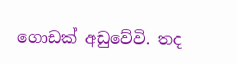ගොඩක් අඩුවේවි. තද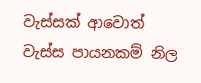වැස්සක් ආවොත් වැස්ස පායනකම් නිල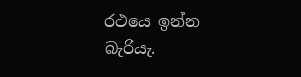රථයෙ ඉන්න බැරියැ.